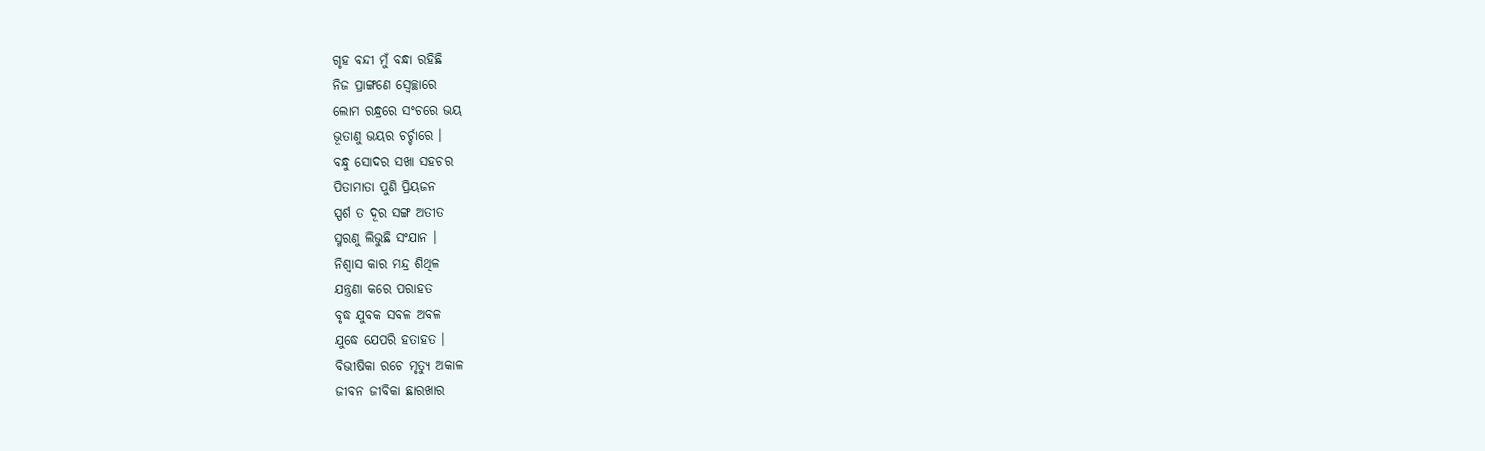ଗୃହ ବନ୍ଦୀ ମୁଁ ବନ୍ଧା ରହିଛି
ନିଜ ପ୍ରାଙ୍ଗଣେ ସ୍ବେଚ୍ଛାରେ
ଲୋମ ରନ୍ଧ୍ରରେ ସଂଚରେ ଭୟ
ଭୂତାଣୁ ଭୟର ଚର୍ଚ୍ଚାରେ ।
ବନ୍ଧୁ ସୋଦର ସଖା ସହଚର
ପିତାମାତା ପୁଣି ପ୍ରିୟଜନ
ସ୍ପର୍ଶ ତ ଦୂର ସଙ୍ଗ ଅତୀତ
ସ୍ମରଣୁ ଲିଭୁଛି ସଂଯାନ ।
ନିଶ୍ବାସ କାର ମନ୍ଦ୍ର ଶିଥିଳ
ଯନ୍ତ୍ରଣା କରେ ପରାହତ
ବୃଦ୍ଧ ଯୁବକ ସବଳ ଅବଳ
ଯୁଦ୍ଧେ ଯେପରି ହତାହତ ।
ବିଭୀଷିକା ରଚେ ମୃତ୍ୟୁ ଅକାଳ
ଜୀବନ ଜୀବିକା ଛାରଖାର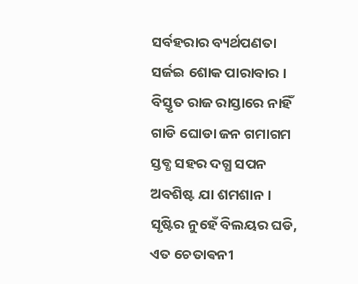ସର୍ବହରାର ବ୍ୟର୍ଥପଣତା
ସର୍ଜଇ ଶୋକ ପାରାବାର ।
ବିସ୍ତୃତ ରାଜ ରାସ୍ତାରେ ନାହିଁ
ଗାଡି ଘୋଡା ଜନ ଗମାଗମ
ସ୍ତବ୍ଧ ସହର ଦଗ୍ଧ ସପନ
ଅବଶିଷ୍ଟ ଯା ଶମଶାନ ।
ସୃଷ୍ଟିର ନୁହେଁ ବିଲୟର ଘଡି,
ଏତ ଚେତାଵନୀ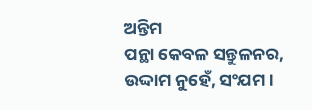ଅନ୍ତିମ
ପନ୍ଥା କେବଳ ସନ୍ତୁଳନର,
ଉଦ୍ଦାମ ନୁହେଁ, ସଂଯମ ।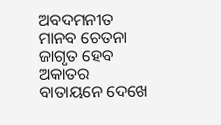ଅବଦମନୀତ ମାନବ ଚେତନା
ଜାଗୃତ ହେବ ଅକାତର
ବାତାୟନେ ଦେଖେ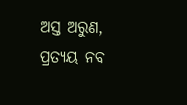ଅସ୍ତ ଅରୁଣ,
ପ୍ରତ୍ୟୟ ନବ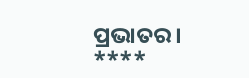ପ୍ରଭାତର ।
****